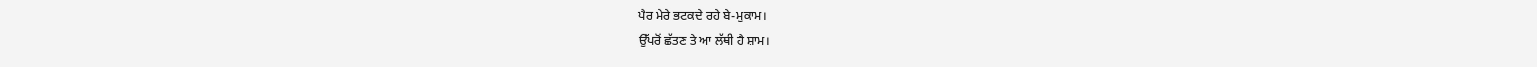ਪੈਰ ਮੇਰੇ ਭਟਕਦੇ ਰਹੇ ਬੇ-ਮੁਕਾਮ।
ਉੱਪਰੋਂ ਛੱਤਣ ਤੇ ਆ ਲੱਥੀ ਹੈ ਸ਼ਾਮ।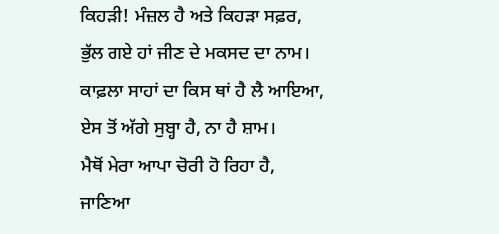ਕਿਹੜੀ! ਮੰਜ਼ਲ ਹੈ ਅਤੇ ਕਿਹੜਾ ਸਫ਼ਰ,
ਭੁੱਲ ਗਏ ਹਾਂ ਜੀਣ ਦੇ ਮਕਸਦ ਦਾ ਨਾਮ।
ਕਾਫ਼ਲਾ ਸਾਹਾਂ ਦਾ ਕਿਸ ਥਾਂ ਹੈ ਲੈ ਆਇਆ,
ਏਸ ਤੋਂ ਅੱਗੇ ਸੁਬ੍ਹਾ ਹੈ, ਨਾ ਹੈ ਸ਼ਾਮ।
ਮੈਥੋਂ ਮੇਰਾ ਆਪਾ ਚੋਰੀ ਹੋ ਰਿਹਾ ਹੈ,
ਜਾਣਿਆ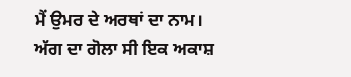ਮੈਂ ਉਮਰ ਦੇ ਅਰਥਾਂ ਦਾ ਨਾਮ।
ਅੱਗ ਦਾ ਗੋਲਾ ਸੀ ਇਕ ਅਕਾਸ਼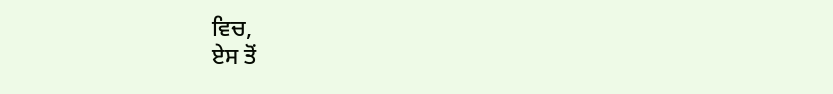ਵਿਚ,
ਏਸ ਤੋਂ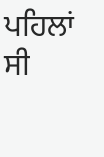ਪਹਿਲਾਂ ਸੀ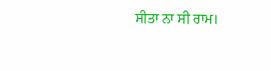ਸੀਤਾ ਨਾ ਸੀ ਰਾਮ।